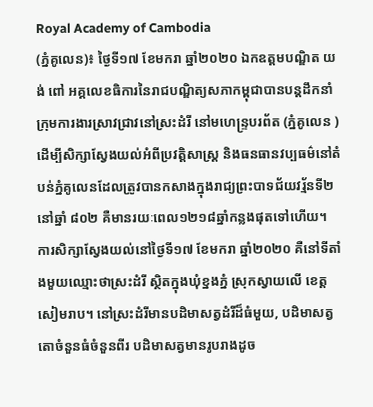Royal Academy of Cambodia
(ភ្នំគូលេន)៖ ថ្ងៃទី១៧ ខែមករា ឆ្នាំ២០២០ ឯកឧត្តមបណ្ឌិត យង់ ពៅ អគ្គលេខធិការនៃរាជបណ្ឌិត្យសភាកម្ពុជាបានបន្តដឹកនាំក្រុមការងារស្រាវជ្រាវនៅស្រះដំរី នៅមហេន្ទ្របរព័ត (ភ្នំគូលេន ) ដើម្បីសិក្សាស្វែងយល់អំពីប្រវត្តិសាស្ត្រ និងធនធានវប្បធម៌នៅតំបន់ភ្នំគូលេនដែលត្រូវបានកសាងក្នុងរាជ្យព្រះបាទជ័យវរ្ម័នទី២ នៅឆ្នាំ ៨០២ គឺមានរយៈពេល១២១៨ឆ្នាំកន្លងផុតទៅហើយ។
ការសិក្សាស្វែងយល់នៅថ្ងៃទី១៧ ខែមករា ឆ្នាំ២០២០ គឺនៅទីតាំងមួយឈ្មោះថាស្រះដំរី ស្ថិតក្នុងឃុំខ្នងភ្នំ ស្រុកស្វាយលើ ខេត្តសៀមរាប។ នៅស្រះដំរីមានបដិមាសត្វដំរីដ៏ធំមួយ, បដិមាសត្វតោចំនួនធំចំនួនពីរ បដិមាសត្វមានរូបរាងដូច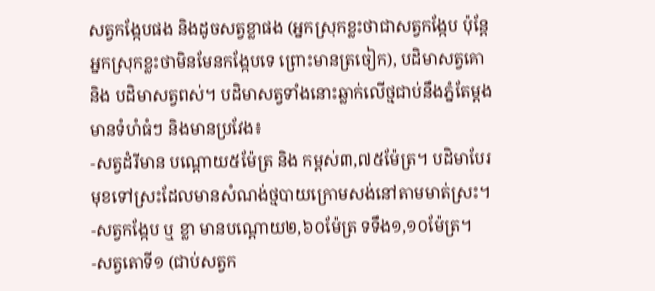សត្វកង្កែបផង និងដូចសត្វខ្លាផង (អ្នកស្រុកខ្លះថាជាសត្វកង្កែប ប៉ុន្តែអ្នកស្រុកខ្លះថាមិនមែនកង្កែបទេ ព្រោះមានត្រចៀក), បដិមាសត្វគោ និង បដិមាសត្វពស់។ បដិមាសត្វទាំងនោះឆ្លាក់លើថ្មជាប់នឹងភ្នំតែម្ដង មានទំហំធំៗ និងមានប្រវែង៖
-សត្វដំរីមាន បណ្តោយ៥ម៉ែត្រ និង កម្ពស់៣,៧៥ម៉ែត្រ។ បដិមាបែរមុខទៅស្រះដែលមានសំណង់ថ្មបាយក្រោមសង់នៅតាមមាត់ស្រះ។
-សត្វកង្កែប ឬ ខ្លា មានបណ្តោយ២,៦០ម៉ែត្រ ទទឹង១,១០ម៉ែត្រ។
-សត្វតោទី១ (ជាប់សត្វក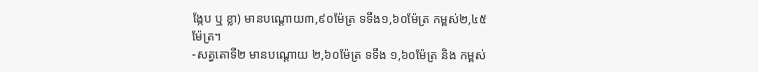ង្កែប ឬ ខ្លា) មានបណ្តោយ៣,៩០ម៉ែត្រ ទទឹង១,៦០ម៉ែត្រ កម្ពស់២,៤៥ម៉ែត្រ។
-សត្វតោទី២ មានបណ្តោយ ២,៦០ម៉ែត្រ ទទឹង ១,៦០ម៉ែត្រ និង កម្ពស់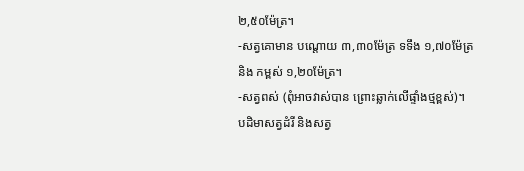២,៥០ម៉ែត្រ។
-សត្វគោមាន បណ្តោយ ៣,៣០ម៉ែត្រ ទទឹង ១,៧០ម៉ែត្រ និង កម្ពស់ ១,២០ម៉ែត្រ។
-សត្វពស់ (ពុំអាចវាស់បាន ព្រោះឆ្លាក់លើផ្ទាំងថ្មខ្ពស់)។
បដិមាសត្វដំរី និងសត្វ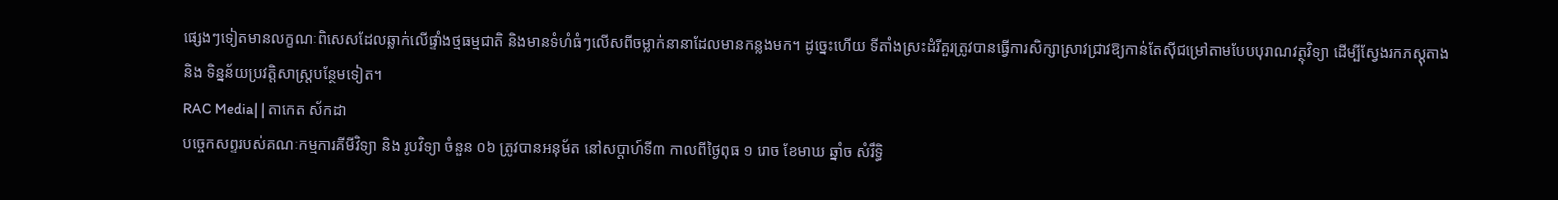ផ្សេងៗទៀតមានលក្ខណៈពិសេសដែលឆ្លាក់លើផ្ទាំងថ្មធម្មជាតិ និងមានទំហំធំៗលើសពីចម្លាក់នានាដែលមានកន្លងមក។ ដូច្នេះហើយ ទីតាំងស្រះដំរីគួរត្រូវបានធ្វើការសិក្សាស្រាវជ្រាវឱ្យកាន់តែស៊ីជម្រៅតាមបែបបុរាណវត្ថុវិទ្យា ដើម្បីស្វែងរកភស្ដុតាង និង ទិន្នន័យប្រវត្តិសាស្ត្របន្ថែមទៀត។
RAC Media| | តាកេត ស័កដា
បច្ចេកសព្ទរបស់គណៈកម្មការគីមីវិទ្យា និង រូបវិទ្យា ចំនួន ០៦ ត្រូវបានអនុម័ត នៅសប្តាហ៍ទី៣ កាលពីថ្ងៃពុធ ១ រោច ខែមាឃ ឆ្នាំច សំរឹទ្ធិ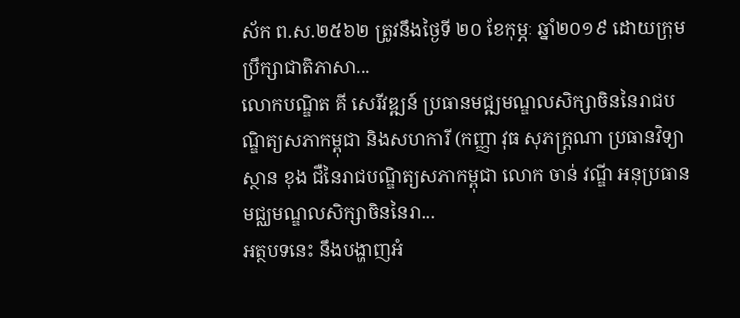ស័ក ព.ស.២៥៦២ ត្រូវនឹងថ្ងៃទី ២០ ខែកុម្ភៈ ឆ្នាំ២០១៩ ដោយក្រុមប្រឹក្សាជាតិភាសា...
លោកបណ្ឌិត គី សេរីវឌ្ឍន៍ ប្រធានមជ្ឍមណ្ឌលសិក្សាចិននៃរាជបណ្ឌិត្យសភាកម្ពុជា និងសហការី (កញ្ញា វុធ សុភក្ដ្រណា ប្រធានវិទ្យាស្ថាន ខុង ជឺនៃរាជបណ្ឌិត្យសភាកម្ពុជា លោក ចាន់ វណ្ឌី អនុប្រធានមជ្ឈមណ្ឌលសិក្សាចិននៃរា...
អត្ថបទនេះ នឹងបង្ហាញអំ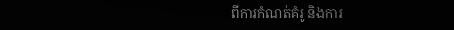ពីការកំណត់គំរូ និងការ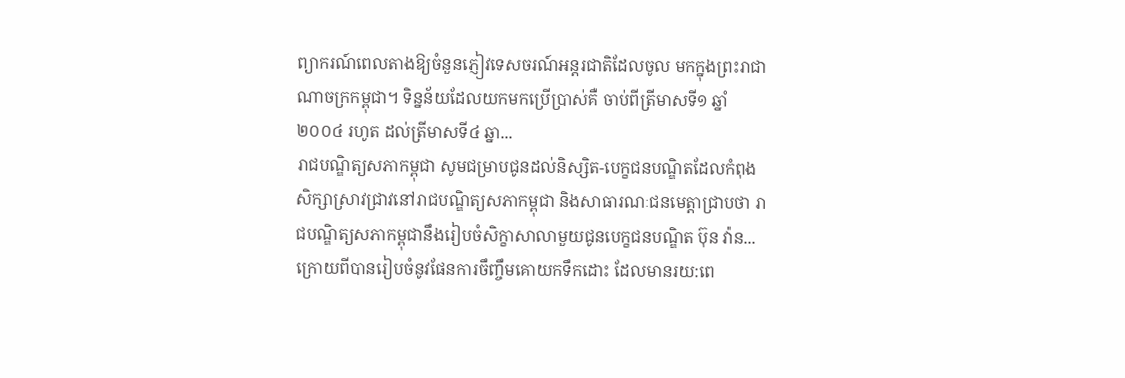ព្យាករណ៍ពេលតាងឱ្យចំនួនភ្ញៀវទេសចរណ៍អន្តរជាតិដែលចូល មកក្នុងព្រះរាជាណាចក្រកម្ពុជា។ ទិន្នន័យដែលយកមកប្រើប្រាស់គឺ ចាប់ពីត្រីមាសទី១ ឆ្នាំ២០០៤ រហូត ដល់ត្រីមាសទី៤ ឆ្នា...
រាជបណ្ឌិត្យសភាកម្ពុជា សូមជម្រាបជូនដល់និស្សិត-បេក្ខជនបណ្ឌិតដែលកំពុងសិក្សាស្រាវជ្រាវនៅរាជបណ្ឌិត្យសភាកម្ពុជា និងសាធារណៈជនមេត្តាជ្រាបថា រាជបណ្ឌិត្យសភាកម្ពុជានឹងរៀបចំសិក្ខាសាលាមួយជូនបេក្ខជនបណ្ឌិត ប៊ុន វ៉ាន...
ក្រោយពីបានរៀបចំនូវផែនការចឹញ្ចឹមគោយកទឹកដោះ ដែលមានរយ:ពេ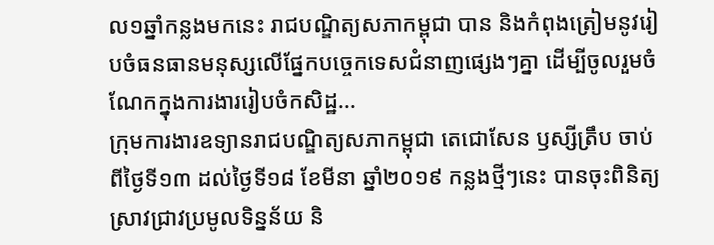ល១ឆ្នាំកន្លងមកនេះ រាជបណ្ឌិត្យសភាកម្ពុជា បាន និងកំពុងត្រៀមនូវរៀបចំធនធានមនុស្សលើផ្នែកបច្ចេកទេសជំនាញផ្សេងៗគ្នា ដើម្បីចូលរួមចំណែកក្នុងការងាររៀបចំកសិដ្ឋ...
ក្រុមការងារឧទ្យានរាជបណ្ឌិត្យសភាកម្ពុជា តេជោសែន ឫស្សីត្រឹប ចាប់ពីថ្ងៃទី១៣ ដល់ថ្ងៃទី១៨ ខែមីនា ឆ្នាំ២០១៩ កន្លងថ្មីៗនេះ បានចុះពិនិត្យស្រាវជ្រាវប្រមូលទិន្នន័យ និ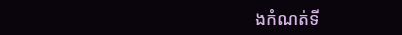ងកំណត់ទី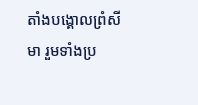តាំងបង្គោលព្រំសីមា រួមទាំងប្រ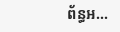ព័ន្ធអ...